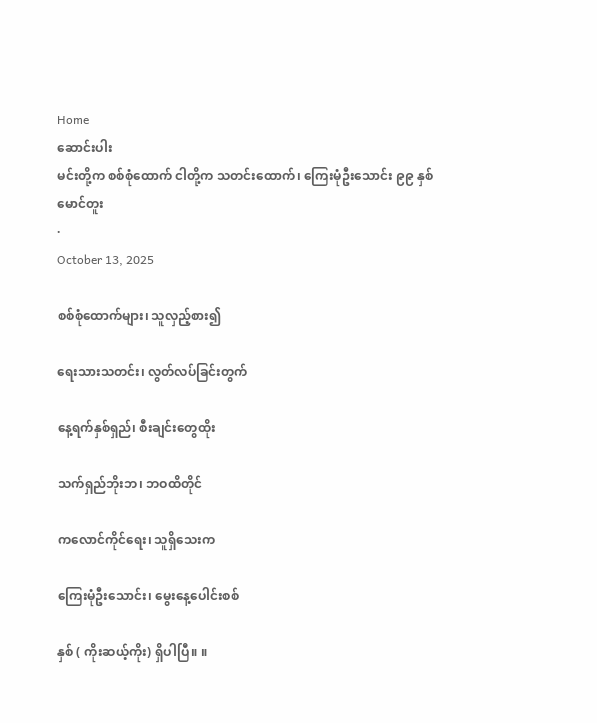Home
ဆောင်းပါး
မင်းတို့က စစ်စုံထောက် ငါတို့က သတင်းထောက်၊ ကြေးမုံဦးသောင်း ၉၉ နှစ်
မောင်တူး
·
October 13, 2025

စစ်စုံထောက်များ၊ သူလှည့်စား၍

ရေးသားသတင်း၊ လွတ်လပ်ခြင်းတွက်

နေ့ရက်နှစ်ရှည်၊ စီးချင်းတွေထိုး

သက်ရှည်ဘိုးဘ၊ ဘဝထိတိုင်

ကလောင်ကိုင်ရေး၊ သူရှိသေးက

ကြေးမုံဦးသောင်း၊ မွေးနေ့ပေါင်းစစ်

နှစ် ( ကိုးဆယ့်ကိုး) ရှိပါပြီ။ ။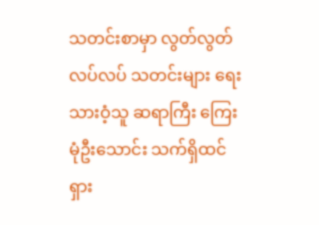သတင်းစာမှာ လွတ်လွတ်လပ်လပ် သတင်းများ ရေးသားဝံ့သူ ဆရာကြီး ကြေးမုံဦးသောင်း သက်ရှိထင်ရှား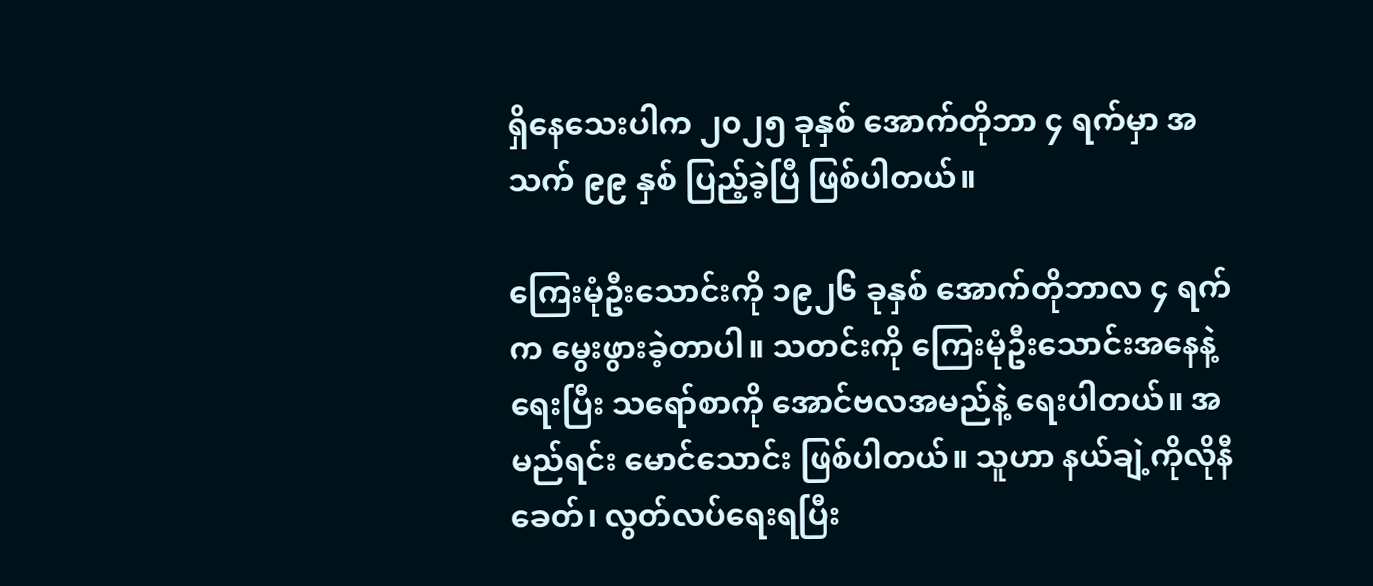ရှိနေသေးပါက ၂၀၂၅ ခုနှစ် အောက်တိုဘာ ၄ ရက်မှာ အသက် ၉၉ နှစ် ပြည့်ခဲ့ပြီ ဖြစ်ပါတယ်။

ကြေးမုံဦးသောင်းကို ၁၉၂၆ ခုနှစ် အောက်တိုဘာလ ၄ ရက်က မွေးဖွားခဲ့တာပါ။ သတင်းကို ကြေးမုံဦးသောင်းအနေနဲ့ရေးပြီး သရော်စာကို အောင်ဗလအမည်နဲ့ ရေးပါတယ်။ အမည်ရင်း မောင်သောင်း ဖြစ်ပါတယ်။ သူဟာ နယ်ချဲ့ကိုလိုနီခေတ်၊ လွတ်လပ်ရေးရပြီး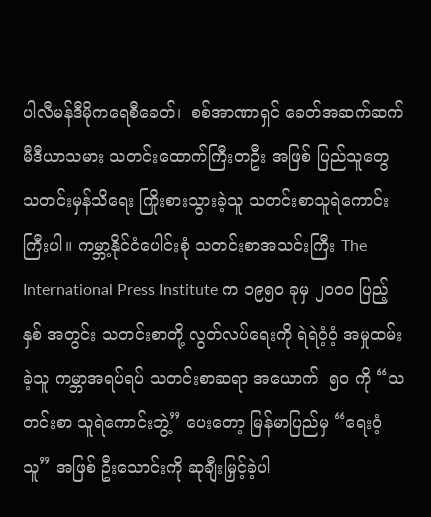ပါလီမန်ဒီမိုကရေစီခေတ်၊  စစ်အာဏာရှင် ခေတ်အဆက်ဆက် မီဒီယာသမား သတင်းထောက်ကြီးတဦး အဖြစ် ပြည်သူတွေ သတင်းမှန်သိရေး ကြိုးစားသွားခဲ့သူ သတင်းစာသူရဲကောင်းကြီးပါ။ ကမ္ဘာ့နိုင်ငံပေါင်းစုံ သတင်းစာအသင်းကြီး The International Press Institute က ၁၉၅ဝ ခုမှ ၂ဝဝဝ ပြည့်နှစ် အတွင်း သတင်းစာတို့ လွတ်လပ်ရေးကို ရဲရဲဝံ့ဝံ့ အမှုထမ်းခဲ့သူ ကမ္ဘာအရပ်ရပ် သတင်းစာဆရာ အယောက်  ၅ဝ ကို “သတင်းစာ သူရဲကောင်းဘွဲ့” ပေးတော့ မြန်မာပြည်မှ “ရေးဝံ့သူ” အဖြစ် ဦးသောင်းကို ဆုချီးမြှင့်ခဲ့ပါ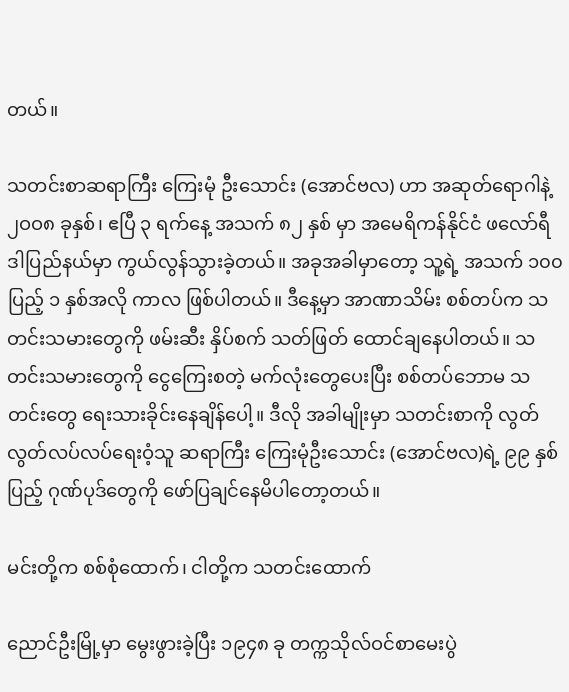တယ်။

သတင်းစာဆရာကြီး ကြေးမုံ ဦးသောင်း (အောင်ဗလ) ဟာ အဆုတ်ရောဂါနဲ့ ၂ဝဝ၈ ခုနှစ်၊ ဧပြီ ၃ ရက်နေ့ အသက် ၈၂ နှစ် မှာ အမေရိကန်နိုင်ငံ ဖလော်ရီဒါပြည်နယ်မှာ ကွယ်လွန်သွားခဲ့တယ်။ အခုအခါမှာတော့ သူ့ရဲ့ အသက် ၁၀၀ ပြည့် ၁ နှစ်အလို ကာလ ဖြစ်ပါတယ်။ ဒီနေ့မှာ အာဏာသိမ်း စစ်တပ်က သတင်းသမားတွေကို ဖမ်းဆီး နှိပ်စက် သတ်ဖြတ် ထောင်ချနေပါတယ်။ သတင်းသမားတွေကို ငွေကြေးစတဲ့ မက်လုံးတွေပေးပြီး စစ်တပ်ဘောမ သတင်းတွေ ရေးသားခိုင်းနေချိန်ပေါ့။ ဒီလို အခါမျိုးမှာ သတင်းစာကို လွတ်လွတ်လပ်လပ်ရေးဝံ့သူ ဆရာကြီး ကြေးမုံဦးသောင်း (အောင်ဗလ)ရဲ့ ၉၉ နှစ်ပြည့် ဂုဏ်ပုဒ်တွေကို ဖော်ပြချင်နေမိပါတော့တယ်။

မင်းတို့က စစ်စုံထောက်၊ ငါတို့က သတင်းထောက်

ညောင်ဦးမြို့မှာ မွေးဖွားခဲ့ပြီး ၁၉၄၈ ခု တက္ကသိုလ်ဝင်စာမေးပွဲ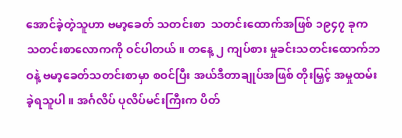အောင်ခဲ့တဲ့သူဟာ ဗမာ့ခေတ် သတင်းစာ  သတင်းထောက်အဖြစ် ၁၉၄၇ ခုက သတင်းစာလောကကို ဝင်ပါတယ်။ တနေ့ ၂ ကျပ်စား မှုခင်းသတင်းထောက်ဘဝနဲ့ ဗမာ့ခေတ်သတင်းစာမှာ စဝင်ပြီး အယ်ဒီတာချုပ်အဖြစ် တိုးမြှင့် အမှုထမ်းခဲ့ရသူပါ။ အင်္ဂလိပ် ပုလိပ်မင်းကြီးက ပိတ်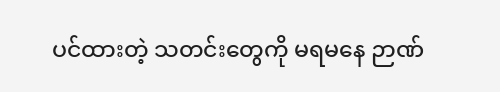ပင်ထားတဲ့ သတင်းတွေကို မရမနေ ဉာဏ်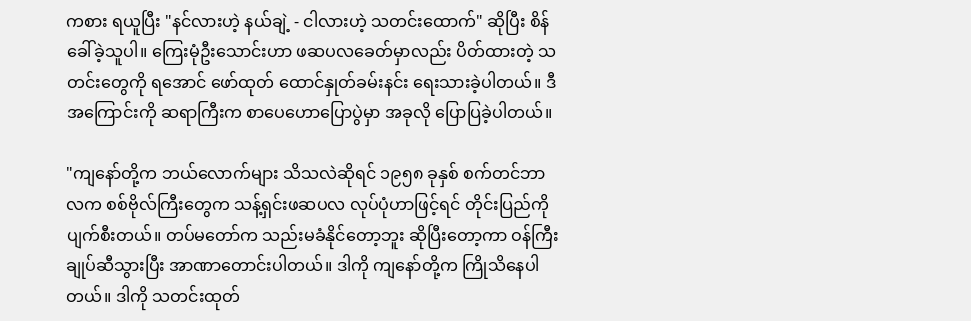ကစား ရယူပြီး "နင်လားဟဲ့ နယ်ချဲ့ - ငါလားဟဲ့ သတင်းထောက်" ဆိုပြီး စိန်ခေါ်ခဲ့သူပါ။ ကြေးမုံဦးသောင်းဟာ ဖဆပလခေတ်မှာလည်း ပိတ်ထားတဲ့ သတင်းတွေကို ရအောင် ဖော်ထုတ် ထောင်နှုတ်ခမ်းနင်း ရေးသားခဲ့ပါတယ်။ ဒီအကြောင်းကို ဆရာကြီးက စာပေဟောပြောပွဲမှာ အခုလို ပြောပြခဲ့ပါတယ်။

"ကျနော်တို့က ဘယ်လောက်များ သိသလဲဆိုရင် ၁၉၅၈ ခုနှစ် စက်တင်ဘာလက စစ်ဗိုလ်ကြီးတွေက သန့်ရှင်းဖဆပလ လုပ်ပုံဟာဖြင့်ရင် တိုင်းပြည်ကို ပျက်စီးတယ်။ တပ်မတော်က သည်းမခံနိုင်တော့ဘူး ဆိုပြီးတော့ကာ ဝန်ကြီးချုပ်ဆီသွားပြီး အာဏာတောင်းပါတယ်။ ဒါကို ကျနော်တို့က ကြိုသိနေပါတယ်။ ဒါကို သတင်းထုတ်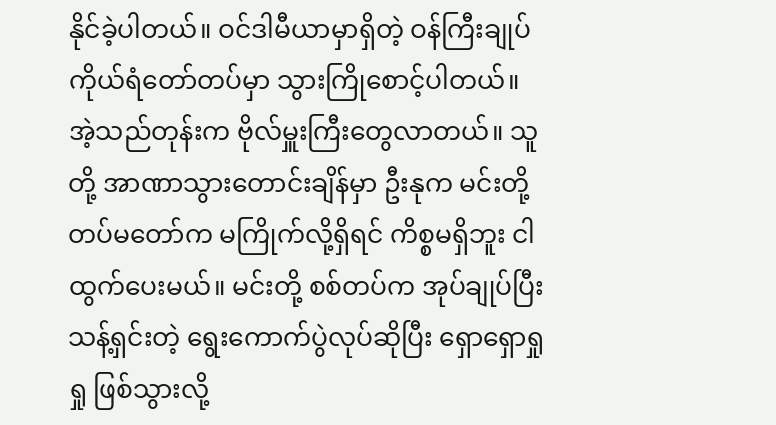နိုင်ခဲ့ပါတယ်။ ဝင်ဒါမီယာမှာရှိတဲ့ ဝန်ကြီးချုပ် ကိုယ်ရံတော်တပ်မှာ သွားကြိုစောင့်ပါတယ်။ အဲ့သည်တုန်းက ဗိုလ်မှူးကြီးတွေလာတယ်။ သူတို့ အာဏာသွားတောင်းချိန်မှာ ဦးနုက မင်းတို့ တပ်မတော်က မကြိုက်လို့ရှိရင် ကိစ္စမရှိဘူး ငါထွက်ပေးမယ်။ မင်းတို့ စစ်တပ်က အုပ်ချုပ်ပြီး သန့်ရှင်းတဲ့ ရွေးကောက်ပွဲလုပ်ဆိုပြီး ရှောရှောရှုရှု ဖြစ်သွားလို့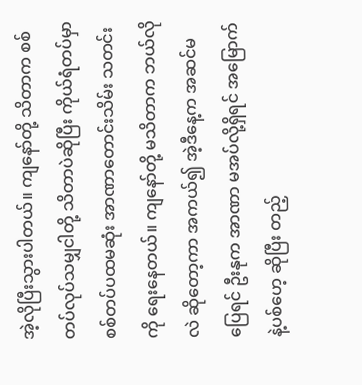အဲ့လိုပြီးသွားပါတယ်။ ကျနော်တို့ သိတာက စစ်တပ်လုပ်သမျှငါတို့ သိတာပဲဆိုပြီး ကိုယ်ရံတပ်မှာ စစ်တပ်ပထမဆုံး အာဏာတောင်းသိမ်း သတင်းကို ရေးနေတယ်။ ကျနော်တို့ မသိတာက ဘယ်လိုလဲ ဆိုတော့ကာ အကယ်၍ အဲ့ဒီနေ့က အဆင်မပြေရင် ဦးနုက အာဏာ မအပ်လို့ရှိရင် အမြောက်နဲ့ပစ်ဟေ့ ဆိုပြီး တည့်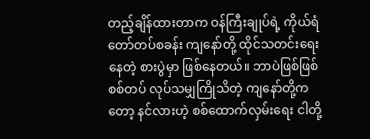တည့်ချိန်ထားတာက ဝန်ကြီးချုပ်ရဲ့ ကိုယ်ရံတော်တပ်စခန်း ကျနော်တို့ ထိုင်သတင်းရေးနေတဲ့ စားပွဲမှာ ဖြစ်နေတယ်။ ဘာပဲဖြစ်ဖြစ် စစ်တပ် လုပ်သမျှကြိုသိတဲ့ ကျနော်တို့ကတော့ နင်လားဟဲ့ စစ်ထောက်လှမ်းရေး ငါတို့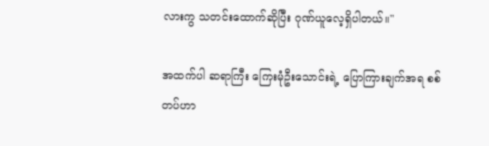လားကွ သတင်းထောက်ဆိုပြီး ဂုဏ်ယူလေ့ရှိပါတယ်။"

အထက်ပါ ဆရာကြီး ကြေးမုံဦးသောင်းရဲ့ ပြောကြားချက်အရ စစ်တပ်ဟာ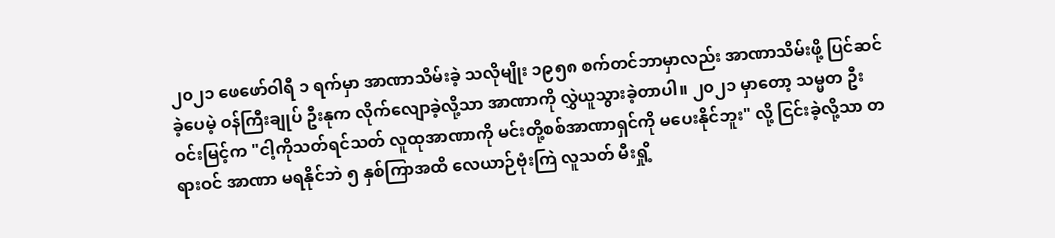၂၀၂၁ ဖေဖော်ဝါရီ ၁ ရက်မှာ အာဏာသိမ်းခဲ့ သလိုမျိုး ၁၉၅၈ စက်တင်ဘာမှာလည်း အာဏာသိမ်းဖို့ ပြင်ဆင်ခဲ့ပေမဲ့ ဝန်ကြီးချုပ် ဦးနုက လိုက်လျောခဲ့လို့သာ အာဏာကို လွှဲယူသွားခဲ့တာပါ။ ၂၀၂၁ မှာတော့ သမ္မတ ဦးဝင်းမြင့်က "ငါ့ကိုသတ်ရင်သတ် လူထုအာဏာကို မင်းတို့စစ်အာဏာရှင်ကို မပေးနိုင်ဘူး" လို့ ငြင်းခဲ့လို့သာ တရားဝင် အာဏာ မရနိုင်ဘဲ ၅ နှစ်ကြာအထိ လေယာဉ်ဗုံးကြဲ လူသတ် မီးရှို့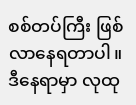စစ်တပ်ကြီး ဖြစ်လာနေရတာပါ။ ဒီနေရာမှာ လုထု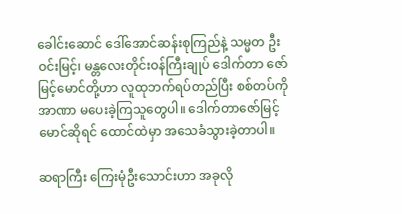ခေါင်းဆောင် ဒေါ်အောင်ဆန်းစုကြည်နဲ့ သမ္မတ ဦးဝင်းမြင့်၊ မန္တလေးတိုင်းဝန်ကြီးချုပ် ဒေါက်တာ ဇော်မြင့်မောင်တို့ဟာ လူထုဘက်ရပ်တည်ပြီး စစ်တပ်ကို အာဏာ မပေးခဲ့ကြသူတွေပါ။ ဒေါက်တာဇော်မြင့်မောင်ဆိုရင် ထောင်ထဲမှာ အသေခံသွားခဲ့တာပါ။

ဆရာကြီး ကြေးမုံဦးသောင်းဟာ အခုလို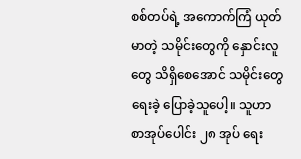စစ်တပ်ရဲ့ အကောက်ကြံ ယုတ်မာတဲ့ သမိုင်းတွေကို နှောင်းလူတွေ သိရှိစေအောင် သမိုင်းတွေ ရေးခဲ့ ပြောခဲ့သူပေါ့။ သူဟာ စာအုပ်ပေါင်း ၂၈ အုပ် ရေး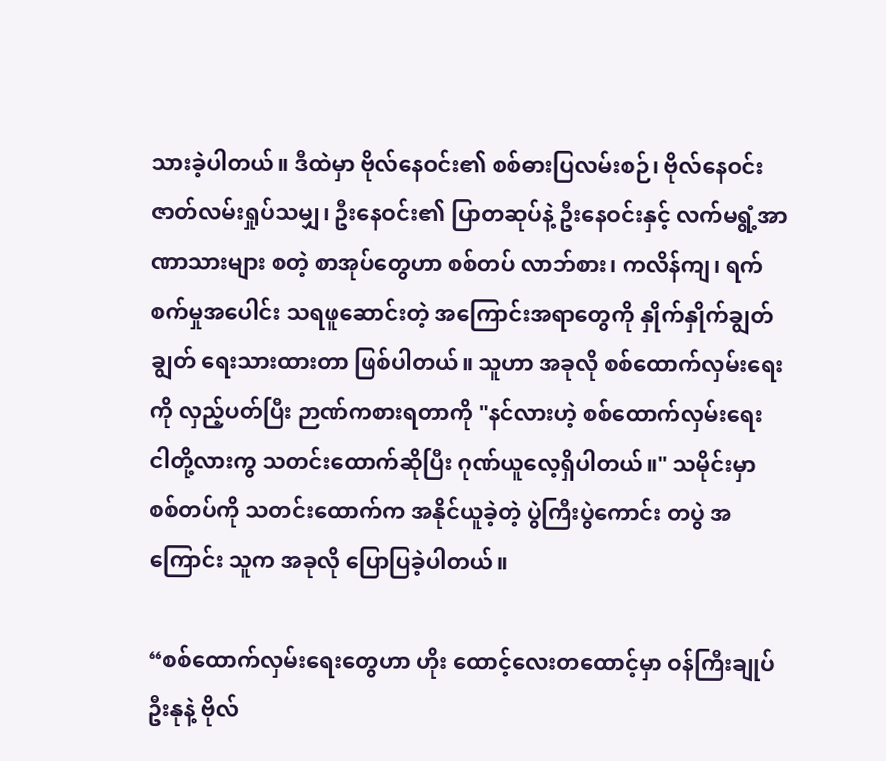သားခဲ့ပါတယ်။ ဒီထဲမှာ ဗိုလ်နေဝင်း၏ စစ်ဓားပြလမ်းစဉ်၊ ဗိုလ်နေဝင်း ဇာတ်လမ်းရှုပ်သမျှ၊ ဦးနေဝင်း၏ ပြာတဆုပ်နဲ့ ဦးနေဝင်းနှင့် လက်မရွံ့အာဏာသားများ စတဲ့ စာအုပ်တွေဟာ စစ်တပ် လာဘ်စား၊ ကလိန်ကျ၊ ရက်စက်မှုအပေါင်း သရဖူဆောင်းတဲ့ အကြောင်းအရာတွေကို နှိုက်နှိုက်ချွတ်ချွတ် ရေးသားထားတာ ဖြစ်ပါတယ်။ သူဟာ အခုလို စစ်ထောက်လှမ်းရေးကို လှည့်ပတ်ပြီး ဉာဏ်ကစားရတာကို "နင်လားဟဲ့ စစ်ထောက်လှမ်းရေး ငါတို့လားကွ သတင်းထောက်ဆိုပြီး ဂုဏ်ယူလေ့ရှိပါတယ်။" သမိုင်းမှာ စစ်တပ်ကို သတင်းထောက်က အနိုင်ယူခဲ့တဲ့ ပွဲကြီးပွဲကောင်း တပွဲ အကြောင်း သူက အခုလို ပြောပြခဲ့ပါတယ်။

“စစ်ထောက်လှမ်းရေးတွေဟာ ဟိုး ထောင့်လေးတထောင့်မှာ ဝန်ကြီးချုပ် ဦးနုနဲ့ ဗိုလ်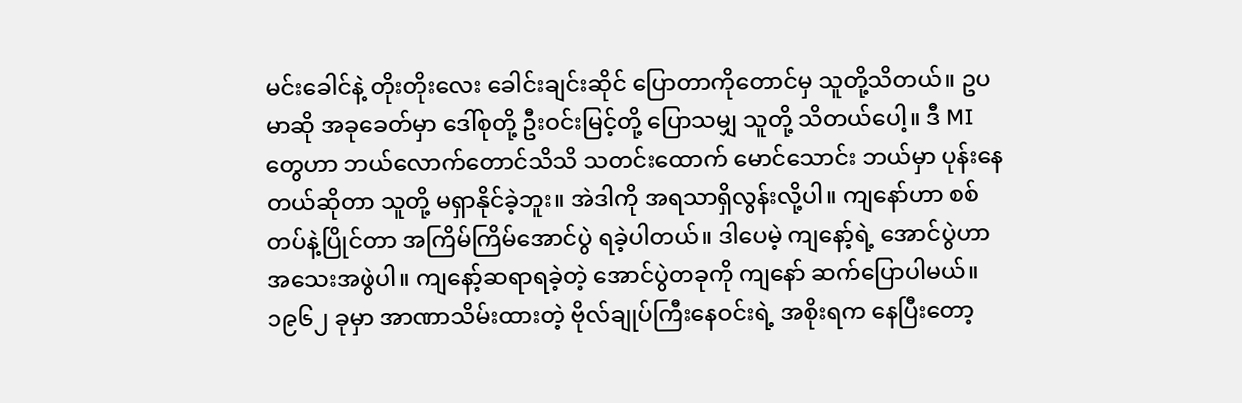မင်းခေါင်နဲ့ တိုးတိုးလေး ခေါင်းချင်းဆိုင် ပြောတာကိုတောင်မှ သူတို့သိတယ်။ ဥပမာဆို အခုခေတ်မှာ ဒေါ်စုတို့ ဦးဝင်းမြင့်တို့ ပြောသမျှ သူတို့ သိတယ်ပေါ့။ ဒီ MI တွေဟာ ဘယ်လောက်တောင်သိသိ သတင်းထောက် မောင်သောင်း ဘယ်မှာ ပုန်းနေတယ်ဆိုတာ သူတို့ မရှာနိုင်ခဲ့ဘူး။ အဲဒါကို အရသာရှိလွန်းလို့ပါ။ ကျနော်ဟာ စစ်တပ်နဲ့ပြိုင်တာ အကြိမ်ကြိမ်အောင်ပွဲ ရခဲ့ပါတယ်။ ဒါပေမဲ့ ကျနော့်ရဲ့ အောင်ပွဲဟာ အသေးအဖွဲပါ။ ကျနော့်ဆရာရခဲ့တဲ့ အောင်ပွဲတခုကို ကျနော် ဆက်ပြောပါမယ်။ ၁၉၆၂ ခုမှာ အာဏာသိမ်းထားတဲ့ ဗိုလ်ချုပ်ကြီးနေဝင်းရဲ့ အစိုးရက နေပြီးတော့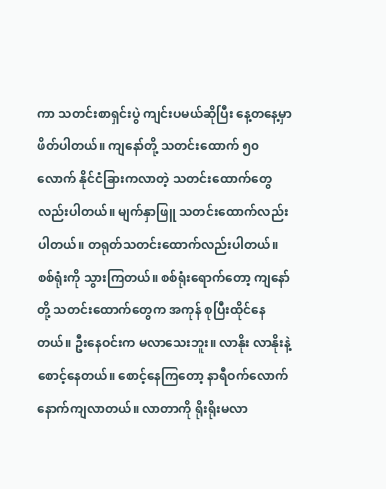ကာ သတင်းစာရှင်းပွဲ ကျင်းပမယ်ဆိုပြီး နေ့တနေ့မှာ ဖိတ်ပါတယ်။ ကျနော်တို့ သတင်းထောက် ၅၀ လောက် နိုင်ငံခြားကလာတဲ့ သတင်းထောက်တွေလည်းပါတယ်။ မျက်နှာဖြူ သတင်းထောက်လည်းပါတယ်။ တရုတ်သတင်းထောက်လည်းပါတယ်။ စစ်ရုံးကို သွားကြတယ်။ စစ်ရုံးရောက်တော့ ကျနော်တို့ သတင်းထောက်တွေက အကုန် စုပြီးထိုင်နေတယ်။ ဦးနေဝင်းက မလာသေးဘူး။ လာနိုး လာနိုးနဲ့စောင့်နေတယ်။ စောင့်နေကြတော့ နာရီဝက်လောက် နောက်ကျလာတယ်။ လာတာကို ရိုးရိုးမလာ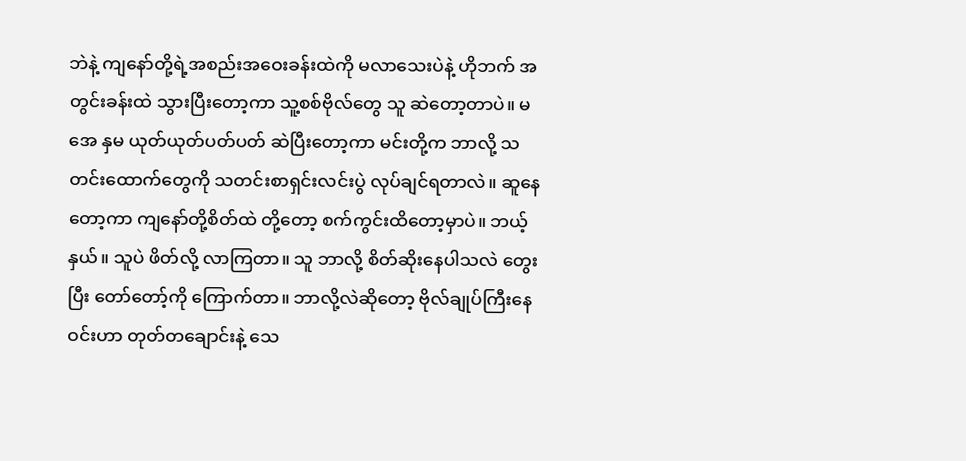ဘဲနဲ့ ကျနော်တို့ရဲ့အစည်းအဝေးခန်းထဲကို မလာသေးပဲနဲ့ ဟိုဘက် အတွင်းခန်းထဲ သွားပြီးတော့ကာ သူ့စစ်ဗိုလ်တွေ သူ ဆဲတော့တာပဲ။ မအေ နှမ ယုတ်ယုတ်ပတ်ပတ် ဆဲပြီးတော့ကာ မင်းတို့က ဘာလို့ သတင်းထောက်တွေကို သတင်းစာရှင်းလင်းပွဲ လုပ်ချင်ရတာလဲ။ ဆူနေတော့ကာ ကျနော်တို့စိတ်ထဲ တို့တော့ စက်ကွင်းထိတော့မှာပဲ။ ဘယ့်နှယ်။ သူပဲ ဖိတ်လို့ လာကြတာ။ သူ ဘာလို့ စိတ်ဆိုးနေပါသလဲ တွေးပြီး တော်တော့်ကို ကြောက်တာ။ ဘာလို့လဲဆိုတော့ ဗိုလ်ချုပ်ကြီးနေဝင်းဟာ တုတ်တချောင်းနဲ့ သေ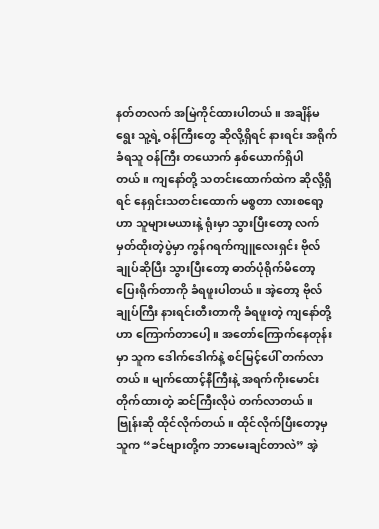နတ်တလက် အမြဲကိုင်ထားပါတယ်။ အချိန်မရွေး သူ့ရဲ့ ဝန်ကြီးတွေ ဆိုလို့ရှိရင် နားရင်း အရိုက်ခံရသူ ဝန်ကြီး တယောက် နှစ်ယောက်ရှိပါတယ်။ ကျနော်တို့ သတင်းထောက်ထဲက ဆိုလို့ရှိရင် နေရှင်းသတင်းထောက် မစ္စတာ လားစရော့ဟာ သူများမယားနဲ့ ရုံးမှာ သွားပြီးတော့ လက်မှတ်ထိုးတဲ့ပွဲမှာ ကွန်ဂရက်ကျူလေးရှင်း ဗိုလ်ချုပ်ဆိုပြီး သွားပြီးတော့ ဓာတ်ပုံရိုက်မိတော့ ပြေးရိုက်တာကို ခံရဖူးပါတယ်။ အဲ့တော့ ဗိုလ်ချုပ်ကြီး နားရင်းတီးတာကို ခံရဖူးတဲ့ ကျနော်တို့ဟာ ကြောက်တာပေါ့။ အတော်ကြောက်နေတုန်းမှာ သူက ဒေါက်ဒေါက်နဲ့ စင်မြင့်ပေါ် တက်လာတယ်။ မျက်ထောင့်နီကြီးနဲ့ အရက်ကိုးမောင်း တိုက်ထားတဲ့ ဆင်ကြီးလိုပဲ တက်လာတယ်။ ဗြုန်းဆို ထိုင်လိုက်တယ်။ ထိုင်လိုက်ပြီးတော့မှ သူက “ခင်ဗျားတို့က ဘာမေးချင်တာလဲ” အဲ့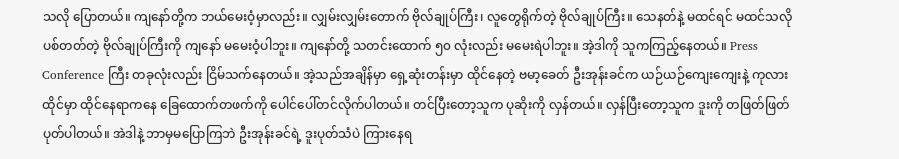သလို ပြောတယ်။ ကျနော်တို့က ဘယ်မေးဝံ့မှာလည်း။ လျှမ်းလျှမ်းတောက် ဗိုလ်ချုပ်ကြီး၊ လူတွေရိုက်တဲ့ ဗိုလ်ချုပ်ကြီး။ သေနတ်နဲ့ မထင်ရင် မထင်သလို ပစ်တတ်တဲ့ ဗိုလ်ချုပ်ကြီးကို ကျနော် မမေးဝံ့ပါဘူး။ ကျနော်တို့ သတင်းထောက် ၅၀ လုံးလည်း မမေးရဲပါဘူး။ အဲ့ဒါကို သူကကြည့်နေတယ်။ Press Conference ကြီး တခုလုံးလည်း ငြိမ်သက်နေတယ်။ အဲ့သည်အချိန်မှာ ရှေ့ဆုံးတန်းမှာ ထိုင်နေတဲ့ ဗမာ့ခေတ် ဦးအုန်းခင်က ယဉ်ယဉ်ကျေးကျေးနဲ့ ကုလားထိုင်မှာ ထိုင်နေရာကနေ ခြေထောက်တဖက်ကို ပေါင်ပေါ်တင်လိုက်ပါတယ်။ တင်ပြီးတော့သူက ပုဆိုးကို လှန်တယ်။ လှန်ပြီးတော့သူက ဒူးကို တဖြတ်ဖြတ် ပုတ်ပါတယ်။ အဲဒါနဲ့ ဘာမှမပြောကြဘဲ ဦးအုန်းခင်ရဲ့ ဒူးပုတ်သံပဲ ကြားနေရ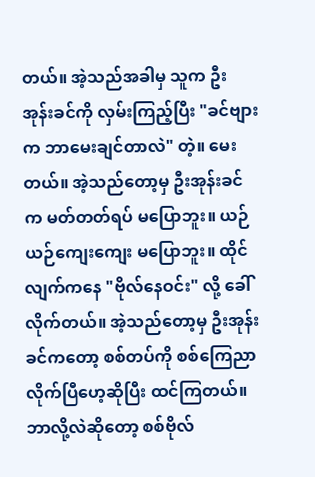တယ်။ အဲ့သည်အခါမှ သူက ဦးအုန်းခင်ကို လှမ်းကြည့်ပြီး "ခင်ဗျားက ဘာမေးချင်တာလဲ" တဲ့။ မေးတယ်။ အဲ့သည်တော့မှ ဦးအုန်းခင်က မတ်တတ်ရပ် မပြောဘူး။ ယဉ်ယဉ်ကျေးကျေး မပြောဘူး။ ထိုင်လျက်ကနေ "ဗိုလ်နေဝင်း" လို့ ခေါ်လိုက်တယ်။ အဲ့သည်တော့မှ ဦးအုန်းခင်ကတော့ စစ်တပ်ကို စစ်ကြေညာလိုက်ပြီဟေ့ဆိုပြီး ထင်ကြတယ်။ ဘာလို့လဲဆိုတော့ စစ်ဗိုလ်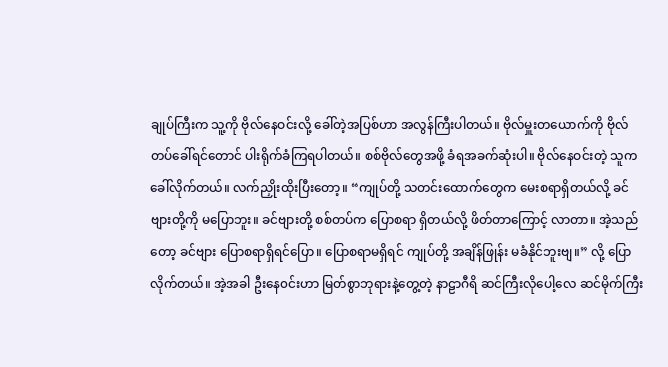ချုပ်ကြီးက သူ့ကို ဗိုလ်နေဝင်းလို့ ခေါ်တဲ့အပြစ်ဟာ အလွန်ကြီးပါတယ်။ ဗိုလ်မှူးတယောက်ကို ဗိုလ်တပ်ခေါ်ရင်တောင် ပါးရိုက်ခံကြရပါတယ်။ စစ်ဗိုလ်တွေအဖို့ ခံရအခက်ဆုံးပါ။ ဗိုလ်နေဝင်းတဲ့ သူက ခေါ်လိုက်တယ်။ လက်ညှိုးထိုးပြီးတော့။ “ကျုပ်တို့ သတင်းထောက်တွေက မေးစရာရှိတယ်လို့ ခင်ဗျားတို့ကို မပြောဘူး။ ခင်ဗျားတို့ စစ်တပ်က ပြောစရာ ရှိတယ်လို့ ဖိတ်တာကြောင့် လာတာ။ အဲ့သည်တော့ ခင်ဗျား ပြောစရာရှိရင်ပြော။ ပြောစရာမရှိရင် ကျုပ်တို့ အချိန်ဖြုန်း မခံနိုင်ဘူးဗျ။” လို့ ပြောလိုက်တယ်။ အဲ့အခါ ဦးနေ၀င်းဟာ မြတ်စွာဘုရားနဲ့တွေ့တဲ့ နာဠာဂီရိ ဆင်ကြီးလိုပေါ့လေ ဆင်မိုက်ကြီး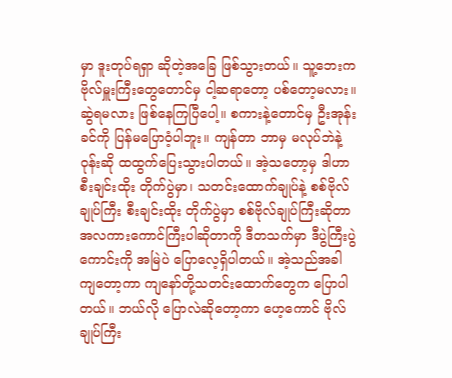မှာ ဒူးတုပ်ရရှာ ဆိုတဲ့အခြေ ဖြစ်သွားတယ်။ သူ့ဘေးက ဗိုလ်မှူးကြီးတွေတောင်မှ ငါ့ဆရာတော့ ပစ်တော့မလား။ ဆွဲရမလား ဖြစ်နေကြပြီပေါ့။ စကားနဲ့တောင်မှ ဦးအုန်းခင်ကို ပြန်မပြောဝံ့ပါဘူး။ ကျန်တာ ဘာမှ မလုပ်ဘဲနဲ့ ဝုန်းဆို ထထွက်ပြေးသွားပါတယ်။ အဲ့သတော့မှ ဒါဟာ စီးချင်းထိုး တိုက်ပွဲမှာ၊ သတင်းထောက်ချုပ်နဲ့ စစ်ဗိုလ်ချုပ်ကြီး စီးချင်းထိုး တိုက်ပွဲမှာ စစ်ဗိုလ်ချုပ်ကြီးဆိုတာ အလကားကောင်ကြီးပါဆိုတာကို ဒီတသက်မှာ ဒီပွဲကြီးပွဲကောင်းကို အမြဲပဲ ပြောလေ့ရှိပါတယ်။ အဲ့သည်အခါ ကျတော့ကာ ကျနော်တို့သတင်းထောက်တွေက ပြောပါတယ်။ ဘယ်လို ပြောလဲဆိုတော့ကာ ဟေ့ကောင် ဗိုလ်ချုပ်ကြီး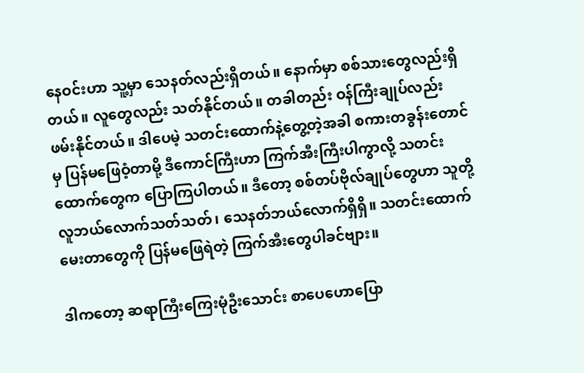နေဝင်းဟာ သူ့မှာ သေနတ်လည်းရှိတယ်။ နောက်မှာ စစ်သားတွေလည်းရှိတယ်။ လူတွေလည်း သတ်နိုင်တယ်။ တခါတည်း ဝန်ကြီးချုပ်လည်း ဖမ်းနိုင်တယ်။ ဒါပေမဲ့ သတင်းထောက်နဲ့တွေ့တဲ့အခါ စကားတခွန်းတောင်မှ ပြန်မဖြေဝံ့တာမို့ ဒီကောင်ကြီးဟာ ကြက်အီးကြီးပါကွာလို့ သတင်းထောက်တွေက ပြောကြပါတယ်။ ဒီတော့ စစ်တပ်ဗိုလ်ချုပ်တွေဟာ သူတို့ လူဘယ်လောက်သတ်သတ်၊ သေနတ်ဘယ်လောက်ရှိရှိ။ သတင်းထောက် မေးတာတွေကို ပြန်မဖြေရဲတဲ့ ကြက်အီးတွေပါခင်ဗျား။

ဒါကတော့ ဆရာကြီးကြေးမုံဦးသောင်း စာပေဟောပြော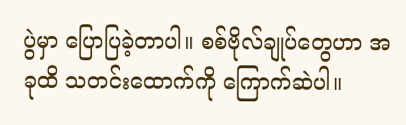ပွဲမှာ ပြောပြခဲ့တာပါ။ စစ်ဗိုလ်ချုပ်တွေဟာ အခုထိ သတင်းထောက်ကို ကြောက်ဆဲပါ။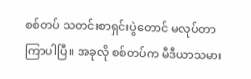စစ်တပ် သတင်းစာရှင်းပွဲတောင် မလုပ်တာကြာပါပြီ။ အခုလို စစ်တပ်က မီဒီယာသမား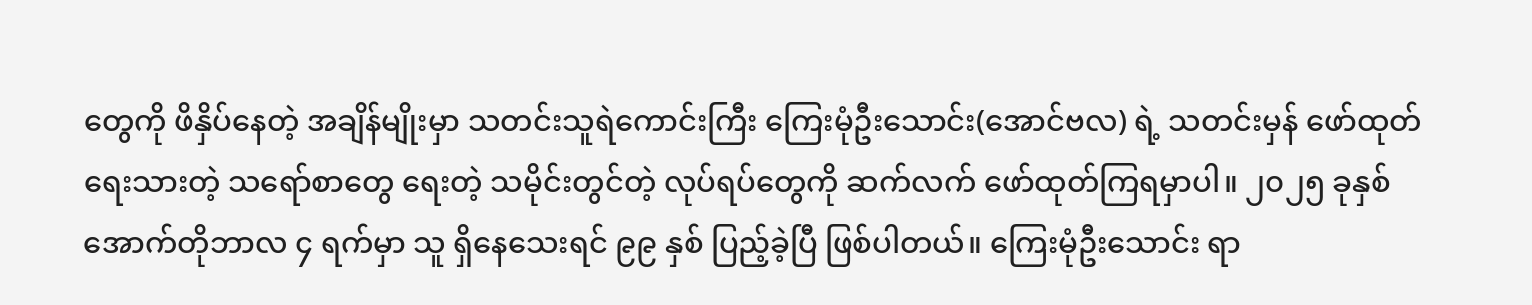တွေကို ဖိနှိပ်နေတဲ့ အချိန်မျိုးမှာ သတင်းသူရဲကောင်းကြီး ကြေးမုံဦးသောင်း(အောင်ဗလ) ရဲ့ သတင်းမှန် ဖော်ထုတ်ရေးသားတဲ့ သရော်စာတွေ ရေးတဲ့ သမိုင်းတွင်တဲ့ လုပ်ရပ်တွေကို ဆက်လက် ဖော်ထုတ်ကြရမှာပါ။ ၂၀၂၅ ခုနှစ် အောက်တိုဘာလ ၄ ရက်မှာ သူ ရှိနေသေးရင် ၉၉ နှစ် ပြည့်ခဲ့ပြီ ဖြစ်ပါတယ်။ ကြေးမုံဦးသောင်း ရာ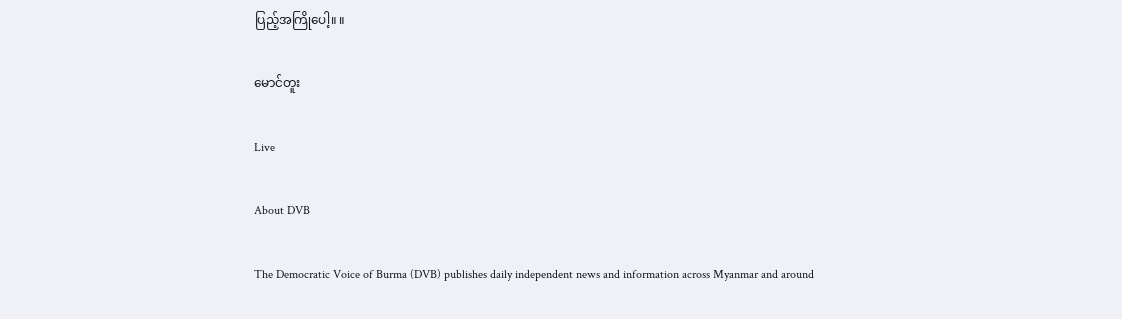ပြည့်အကြိုပေါ့။ ။

မောင်တူး

Live

About DVB

The Democratic Voice of Burma (DVB) publishes daily independent news and information across Myanmar and around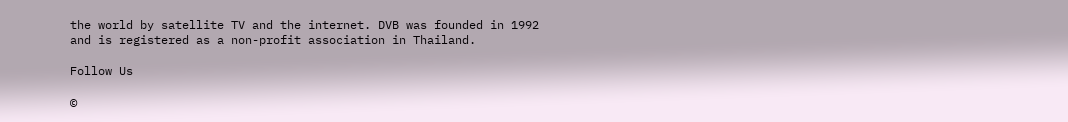the world by satellite TV and the internet. DVB was founded in 1992 and is registered as a non-profit association in Thailand.

Follow Us

©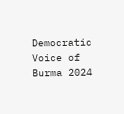Democratic Voice of Burma 2024